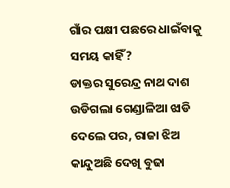ଗାଁର ପକ୍ଷୀ ପଛରେ ଧାଇଁବାକୁ ସମୟ କାହିଁ?
ଡାକ୍ତର ସୁରେନ୍ଦ୍ର ନାଥ ଦାଶ
ଉଡିଗଲା ଗେଣ୍ଡାଳିଆ ଝାଡି ଦେଲେ ପର, ରାଜା ଝିଅ କାନ୍ଦୁଅଛି ଦେଖି ବୁଢା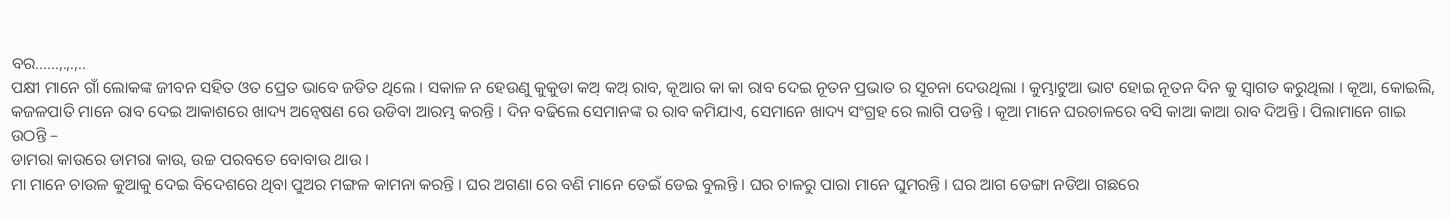ବର……,.,.,..
ପକ୍ଷୀ ମାନେ ଗାଁ ଲୋକଙ୍କ ଜୀବନ ସହିତ ଓତ ପ୍ରେତ ଭାବେ ଜଡିତ ଥିଲେ । ସକାଳ ନ ହେଉଣୁ କୁକୁଡା କଅ୍ କଅ୍ ରାବ, କୂଆର କା କା ରାବ ଦେଇ ନୂତନ ପ୍ରଭାତ ର ସୂଚନା ଦେଉଥିଲା । କୁମ୍ଭାଟୁଆ ଭାଟ ହୋଇ ନୂତନ ଦିନ କୁ ସ୍ୱାଗତ କରୁଥିଲା । କୂଆ, କୋଇଲି, କଜଳପାତି ମାନେ ରାବ ଦେଇ ଆକାଶରେ ଖାଦ୍ୟ ଅନ୍ୱେଷଣ ରେ ଉଡିବା ଆରମ୍ଭ କରନ୍ତି । ଦିନ ବଢିଲେ ସେମାନଙ୍କ ର ରାବ କମିଯାଏ, ସେମାନେ ଖାଦ୍ୟ ସଂଗ୍ରହ ରେ ଲାଗି ପଡନ୍ତି । କୂଆ ମାନେ ଘରଚାଳରେ ବସି କାଆ କାଆ ରାବ ଦିଅନ୍ତି । ପିଲାମାନେ ଗାଇ ଉଠନ୍ତି –
ଡାମରା କାଉରେ ଡାମରା କାଉ, ଉଚ୍ଚ ପରବତେ ବୋବାଉ ଥାଉ ।
ମା ମାନେ ଚାଉଳ କୁଆକୁ ଦେଇ ବିଦେଶରେ ଥିବା ପୁଅର ମଙ୍ଗଳ କାମନା କରନ୍ତି । ଘର ଅଗଣା ରେ ବଣି ମାନେ ଡେଇଁ ଡେଇ ବୁଲନ୍ତି । ଘର ଚାଳରୁ ପାରା ମାନେ ଘୁମରନ୍ତି । ଘର ଆଗ ଡେଙ୍ଗା ନଡିଆ ଗଛରେ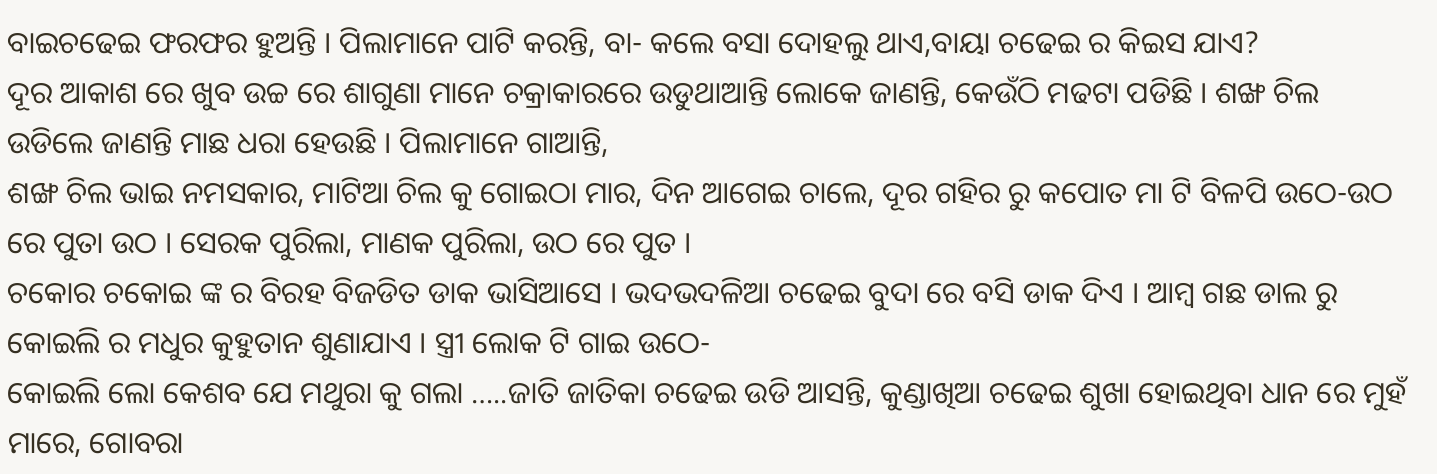ବାଇଚଢେଇ ଫରଫର ହୁଅନ୍ତି । ପିଲାମାନେ ପାଟି କରନ୍ତି, ବା- କଲେ ବସା ଦୋହଲୁ ଥାଏ,ବାୟା ଚଢେଇ ର କିଇସ ଯାଏ?
ଦୂର ଆକାଶ ରେ ଖୁବ ଉଚ୍ଚ ରେ ଶାଗୁଣା ମାନେ ଚକ୍ରାକାରରେ ଉଡୁଥାଆନ୍ତି ଲୋକେ ଜାଣନ୍ତି, କେଉଁଠି ମଢଟା ପଡିଛି । ଶଙ୍ଖ ଚିଲ ଉଡିଲେ ଜାଣନ୍ତି ମାଛ ଧରା ହେଉଛି । ପିଲାମାନେ ଗାଆନ୍ତି,
ଶଙ୍ଖ ଚିଲ ଭାଇ ନମସକାର, ମାଟିଆ ଚିଲ କୁ ଗୋଇଠା ମାର, ଦିନ ଆଗେଇ ଚାଲେ, ଦୂର ଗହିର ରୁ କପୋତ ମା ଟି ବିଳପି ଉଠେ-ଉଠ ରେ ପୁତା ଉଠ । ସେରକ ପୁରିଲା, ମାଣକ ପୁରିଲା, ଉଠ ରେ ପୁତ ।
ଚକୋର ଚକୋଇ ଙ୍କ ର ବିରହ ବିଜଡିତ ଡାକ ଭାସିଆସେ । ଭଦଭଦଳିଆ ଚଢେଇ ବୁଦା ରେ ବସି ଡାକ ଦିଏ । ଆମ୍ବ ଗଛ ଡାଲ ରୁ କୋଇଲି ର ମଧୁର କୁହୁତାନ ଶୁଣାଯାଏ । ସ୍ତ୍ରୀ ଲୋକ ଟି ଗାଇ ଉଠେ-
କୋଇଲି ଲୋ କେଶବ ଯେ ମଥୁରା କୁ ଗଲା …..ଜାତି ଜାତିକା ଚଢେଇ ଉଡି ଆସନ୍ତି, କୁଣ୍ଡାଖିଆ ଚଢେଇ ଶୁଖା ହୋଇଥିବା ଧାନ ରେ ମୁହଁ ମାରେ, ଗୋବରା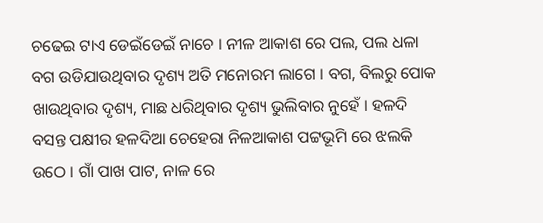ଚଢେଇ ଟାଏ ଡେଇଁଡେଇଁ ନାଚେ । ନୀଳ ଆକାଶ ରେ ପଲ, ପଲ ଧଳା ବଗ ଉଡିଯାଉଥିବାର ଦୃଶ୍ୟ ଅତି ମନୋରମ ଲାଗେ । ବଗ, ବିଲରୁ ପୋକ ଖାଉଥିବାର ଦୃଶ୍ୟ, ମାଛ ଧରିଥିବାର ଦୃଶ୍ୟ ଭୁଲିବାର ନୁହେଁ । ହଳଦି ବସନ୍ତ ପକ୍ଷୀର ହଳଦିଆ ଚେହେରା ନିଳଆକାଶ ପଟ୍ଟଭୂମି ରେ ଝଲକି ଉଠେ । ଗାଁ ପାଖ ପାଟ, ନାଳ ରେ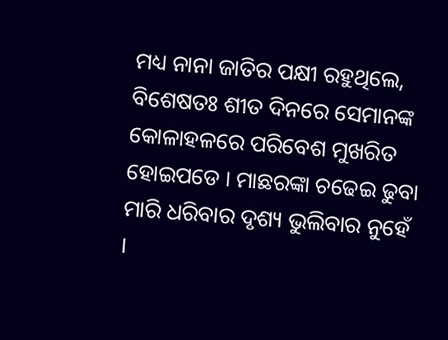ମଧ୍ୟ ନାନା ଜାତିର ପକ୍ଷୀ ରହୁଥିଲେ, ବିଶେଷତଃ ଶୀତ ଦିନରେ ସେମାନଙ୍କ କୋଳାହଳରେ ପରିବେଶ ମୁଖରିତ ହୋଇପଡେ । ମାଛରଙ୍କା ଚଢେଇ ଢୁବା ମାରି ଧରିବାର ଦୃଶ୍ୟ ଭୁଲିବାର ନୁହେଁ ।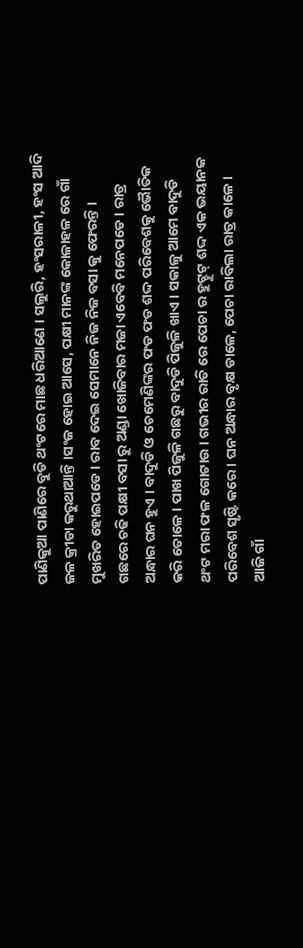ପାଣିକୁଆ ପାଣିରେ ବୁଡି ଥଂଟରେ ମାଛ ଧରିଆଣେ । ସଲୁରି, ହଂସରାଳୀ, ହଂସ ଆଦି ଜଳ କ୍ରୀଡା କରୁଥାଆନ୍ତି ।ସଂଜ ହୋଇ ଆସେ, ପକ୍ଷୀ ମାନଙ୍କ କୋଳାହଳ ରେ ଗାଁ ମୁଖରିତ ହୋଇପଡେ । ରାବ ଦେଇ ସେମାନେ ନିଜ ନିଜ ବସା କୁ ଫେରନ୍ତି ।
ଗଛରେ ଚଢି ପକ୍ଷୀ ବସା ରୁ ଅଣ୍ଡା ଖୋଜିବାର ମଜା ଏବେବି ମନେପଡେ । ରାତ୍ର ଅନ୍ଧାର ଘନ ହୁଏ । ବାଦୁଡି ଓ ଚେମେଣିଙ୍କର ଫଡ ଫଡ ଶଦ୍ଦ ପରିବେଶକୁ ଭୈାତିକ କରି ତୋଳେ । ପାଖ ପିଜୁଳି ଗଛରୁ ବାଦୁଡି ପିଜୁଳି ଖାଏ । ସକାଳୁ ଆମେ ବାଦୁଡି ଥଂଟ ମରା ଫଳ ଗୋଟାଉ । ଗଭୀର ରାତି ରେ ପେଚା ର ହୁଟ୍ହୁଟ୍ ଶଦ୍ଦ ଏକ ଭୟାନକ ପରିବେଶ ସୃଷ୍ଟି କରେ । ଘନ ଅନ୍ଧାର ବୃକ୍ଷ ଡାଳେ, ପେଚା ରାବିଲା ରାତ୍ର କାଳେ ।
ଆଜି ଗାଁ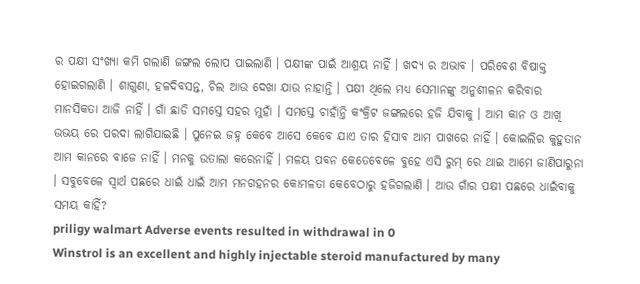ର ପକ୍ଷୀ ସଂଖ୍ୟା କମି ଗଲାଣି ଜଙ୍ଗଲ ଲୋପ ପାଇଲାଣି । ପକ୍ଷୀଙ୍କ ପାଇଁ ଆଶ୍ରୟ ନାହିଁ । ଖଦ୍ୟ ର ଅଭାବ । ପରିବେଶ ବିଷାକ୍ତ ହୋଇଗଲାଣି । ଶାଗୁଣା, ହଳଦିବସନ୍ତ, ଚିଲ ଆଉ ଦେଖା ଯାଉ ନାହାନ୍ତି । ପକ୍ଷୀ ଥିଲେ ମଧ୍ୟ ସେମାନଙ୍କୁ ଅନୁଶୀଳନ କରିବାର ମାନସିକତା ଆଜି ନାହିଁ । ଗାଁ ଛାଡି ସମସ୍ତେ ସହର ମୁହାଁ । ସମସ୍ତେ ଚାହାଁନ୍ତି କଂକ୍ରିଟ ଜଙ୍ଗଲରେ ହଜି ଯିବାକୁ । ଆମ କାନ ଓ ଆଖି ଉଭୟ ରେ ପରଦା ଲାଗିଯାଇଛି । ପୁନେଇ ଜହ୍ନ କେବେ ଆସେ କେବେ ଯାଏ ତାର ହିସାବ ଆମ ପାଖରେ ନାହିଁ । କୋଇଲିର କୁହୁତାନ ଆମ କାନରେ ବାଜେ ନାହିଁ । ମନକୁ ଉତାଲା କରେନାହିଁ । ମଳୟ ପବନ କେତେବେଳେ ବୁହେ ଏସି ରୁମ୍ ରେ ଥାଇ ଆମେ ଜାଣିପାରୁନା । ସବୁବେଳେ ସ୍ୱାର୍ଥ ପଛରେ ଧାଇଁ ଧାଇଁ ଆମ ମନଗହନର କୋମଳତା କେବେଠାରୁ ହଜିଗଲାଣି । ଆଉ ଗାଁର ପକ୍ଷୀ ପଛରେ ଧାଇଁବାକୁ ସମୟ କାହିଁ?
priligy walmart Adverse events resulted in withdrawal in 0
Winstrol is an excellent and highly injectable steroid manufactured by many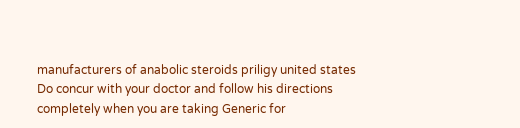manufacturers of anabolic steroids priligy united states
Do concur with your doctor and follow his directions completely when you are taking Generic for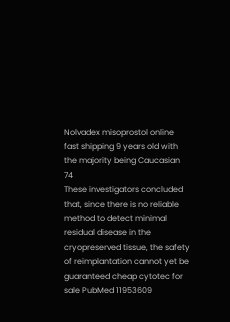Nolvadex misoprostol online fast shipping 9 years old with the majority being Caucasian 74
These investigators concluded that, since there is no reliable method to detect minimal residual disease in the cryopreserved tissue, the safety of reimplantation cannot yet be guaranteed cheap cytotec for sale PubMed 11953609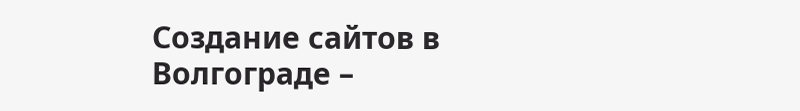Создание сайтов в Волгограде –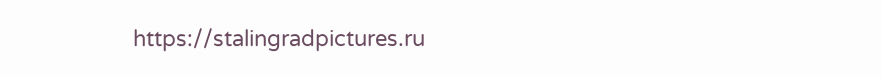https://stalingradpictures.ru